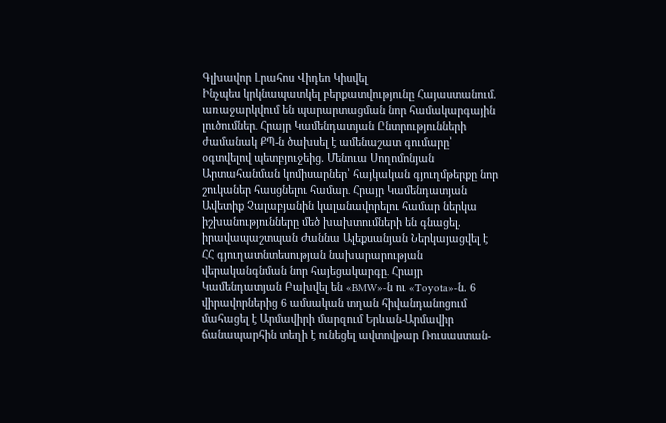Գլխավոր Լրահոս Վիդեո Կիսվել
Ինչպես կրկնապատկել բերքատվությունը Հայաստանում. առաջարկվում են պարարտացման նոր համակարգային լուծումներ․ Հրայր Կամենդատյան Ընտրությունների ժամանակ ՔՊ-ն ծախսել է ամենաշատ գումարը՝ օգտվելով պետբյուջեից. Մենուա Սողոմոնյան Արտահանման կոմիսարներ՝ հայկական գյուղմթերքը նոր շուկաներ հասցնելու համար․ Հրայր Կամենդատյան Ավետիք Չալաբյանին կալանավորելու համար ներկա իշխանությունները մեծ խախտումների են գնացել. իրավապաշտպան Ժաննա Ալեքսանյան Ներկայացվել է ՀՀ գյուղատնտեսության նախարարության վերականգնման նոր հայեցակարգը․ Հրայր Կամենդատյան Բախվել են «BMW»-ն ու «Toyota»-ն. 6 վիրավորներից 6 ամսական տղան հիվանդանոցում մահացել է Արմավիրի մարզում Երևան-Արմավիր ճանապարհին տեղի է ունեցել ավտովթար Ռուսաստան-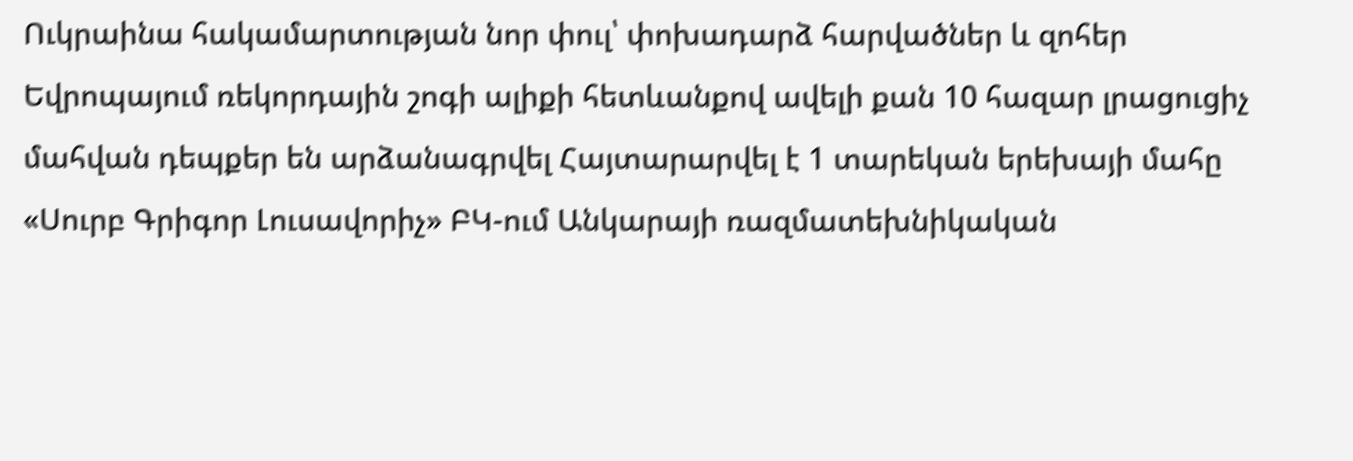Ուկրաինա հակամարտության նոր փուլ՝ փոխադարձ հարվածներ և զոհեր Եվրոպայում ռեկորդային շոգի ալիքի հետևանքով ավելի քան 10 հազար լրացուցիչ մահվան դեպքեր են արձանագրվել Հայտարարվել է 1 տարեկան երեխայի մահը «Սուրբ Գրիգոր Լուսավորիչ» ԲԿ-ում Անկարայի ռազմատեխնիկական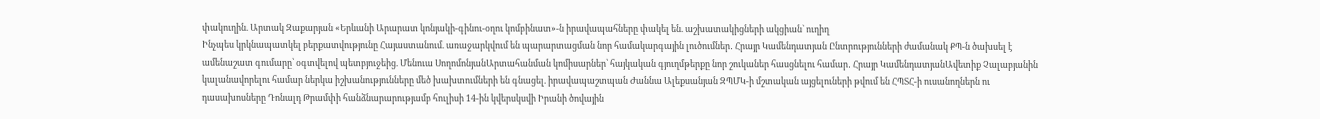փակուղին. Արտակ Զաքարյան «Երևանի Արարատ կոնյակի-գինու-օղու կոմբինատ»-ն իրավապահները փակել են. աշխատակիցների ակցիան` ուղիղ
Ինչպես կրկնապատկել բերքատվությունը Հայաստանում. առաջարկվում են պարարտացման նոր համակարգային լուծումներ․ Հրայր Կամենդատյան Ընտրությունների ժամանակ ՔՊ-ն ծախսել է ամենաշատ գումարը՝ օգտվելով պետբյուջեից. Մենուա ՍողոմոնյանԱրտահանման կոմիսարներ՝ հայկական գյուղմթերքը նոր շուկաներ հասցնելու համար․ Հրայր ԿամենդատյանԱվետիք Չալաբյանին կալանավորելու համար ներկա իշխանությունները մեծ խախտումների են գնացել. իրավապաշտպան Ժաննա Ալեքսանյան ԶՊՄԿ-ի մշտական այցելուների թվում են ՀՊՏՀ-ի ուսանողներն ու դասախոսները Դոնալդ Թրամփի հանձնարարությամբ հուլիսի 14-ին կվերսկսվի Իրանի ծովային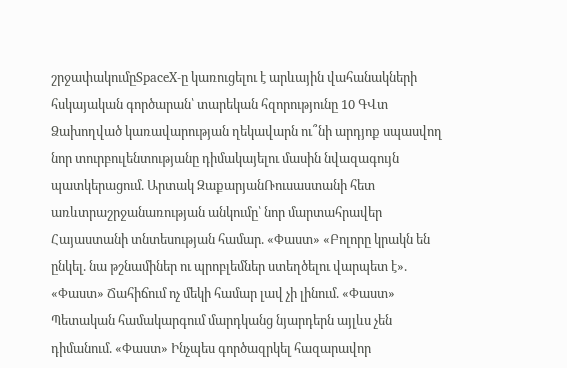շրջափակումըSpaceX-ը կառուցելու է արևային վահանակների հսկայական գործարան՝ տարեկան հզորությունը 10 ԳՎտ Ձախողված կառավարության ղեկավարն ու՞նի արդյոք սպասվող նոր տուրբուլենտությանը դիմակայելու մասին նվազագույն պատկերացում. Արտակ ԶաքարյանՌուսաստանի հետ առևտրաշրջանառության անկումը՝ նոր մարտահրավեր Հայաստանի տնտեսության համար. «Փաստ» «Բոլորը կրակն են ընկել. նա թշնամիներ ու պրոբլեմներ ստեղծելու վարպետ է». «Փաստ» Ճահիճում ոչ մեկի համար լավ չի լինում. «Փաստ» Պետական համակարգում մարդկանց նյարդերն այլևս չեն դիմանում. «Փաստ» Ինչպես գործազրկել հազարավոր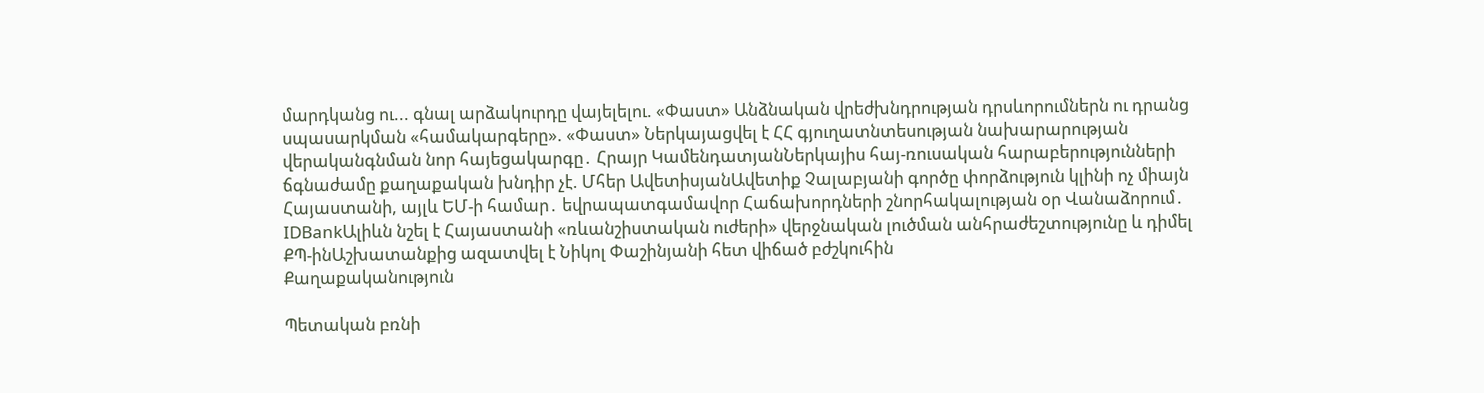մարդկանց ու... գնալ արձակուրդը վայելելու. «Փաստ» Անձնական վրեժխնդրության դրսևորումներն ու դրանց սպասարկման «համակարգերը». «Փաստ» Ներկայացվել է ՀՀ գյուղատնտեսության նախարարության վերականգնման նոր հայեցակարգը․ Հրայր ԿամենդատյանՆերկայիս հայ-ռուսական հարաբերությունների ճգնաժամը քաղաքական խնդիր չէ. Մհեր ԱվետիսյանԱվետիք Չալաբյանի գործը փորձություն կլինի ոչ միայն Հայաստանի, այլև ԵՄ-ի համար․ եվրապատգամավոր Հաճախորդների շնորհակալության օր Վանաձորում․ IDBankԱլիևն նշել է Հայաստանի «ռևանշիստական ուժերի» վերջնական լուծման անհրաժեշտությունը և դիմել ՔՊ-ինԱշխատանքից ազատվել է Նիկոլ Փաշինյանի հետ վիճած բժշկուհին
Քաղաքականություն

Պետական բռնի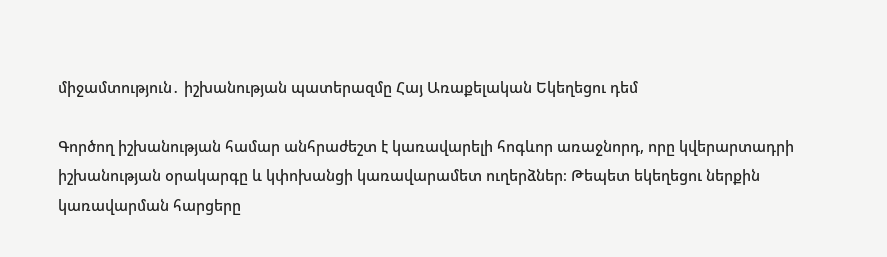միջամտություն․ իշխանության պատերազմը Հայ Առաքելական Եկեղեցու դեմ

Գործող իշխանության համար անհրաժեշտ է կառավարելի հոգևոր առաջնորդ, որը կվերարտադրի իշխանության օրակարգը և կփոխանցի կառավարամետ ուղերձներ։ Թեպետ եկեղեցու ներքին կառավարման հարցերը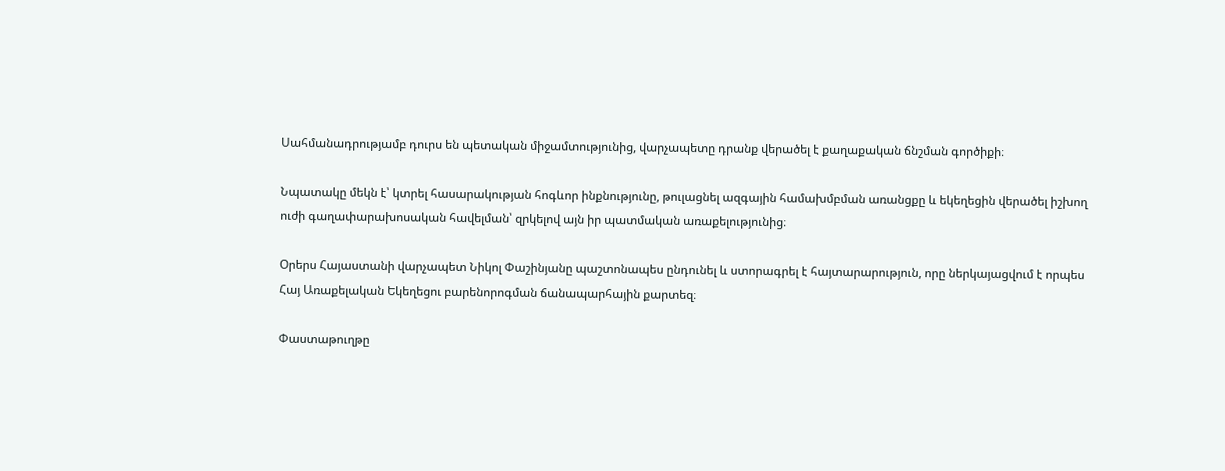Սահմանադրությամբ դուրս են պետական միջամտությունից, վարչապետը դրանք վերածել է քաղաքական ճնշման գործիքի։

Նպատակը մեկն է՝ կտրել հասարակության հոգևոր ինքնությունը, թուլացնել ազգային համախմբման առանցքը և եկեղեցին վերածել իշխող ուժի գաղափարախոսական հավելման՝ զրկելով այն իր պատմական առաքելությունից։

Օրերս Հայաստանի վարչապետ Նիկոլ Փաշինյանը պաշտոնապես ընդունել և ստորագրել է հայտարարություն, որը ներկայացվում է որպես Հայ Առաքելական Եկեղեցու բարենորոգման ճանապարհային քարտեզ։

Փաստաթուղթը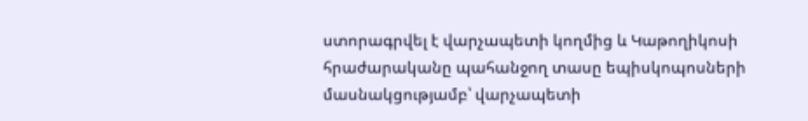ստորագրվել է վարչապետի կողմից և Կաթողիկոսի հրաժարականը պահանջող տասը եպիսկոպոսների մասնակցությամբ՝ վարչապետի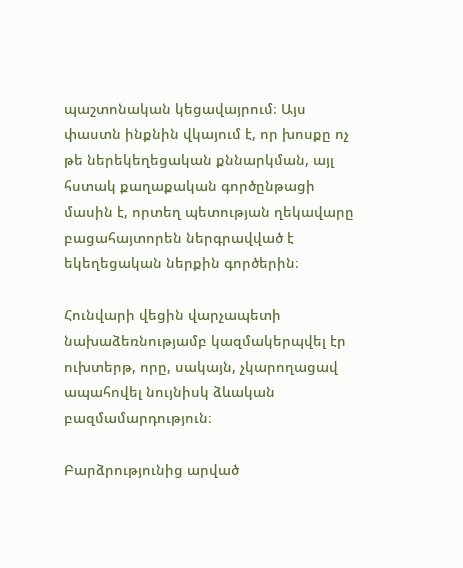պաշտոնական կեցավայրում։ Այս փաստն ինքնին վկայում է, որ խոսքը ոչ թե ներեկեղեցական քննարկման, այլ հստակ քաղաքական գործընթացի մասին է, որտեղ պետության ղեկավարը բացահայտորեն ներգրավված է եկեղեցական ներքին գործերին։

Հունվարի վեցին վարչապետի նախաձեռնությամբ կազմակերպվել էր ուխտերթ, որը, սակայն, չկարողացավ ապահովել նույնիսկ ձևական բազմամարդություն։

Բարձրությունից արված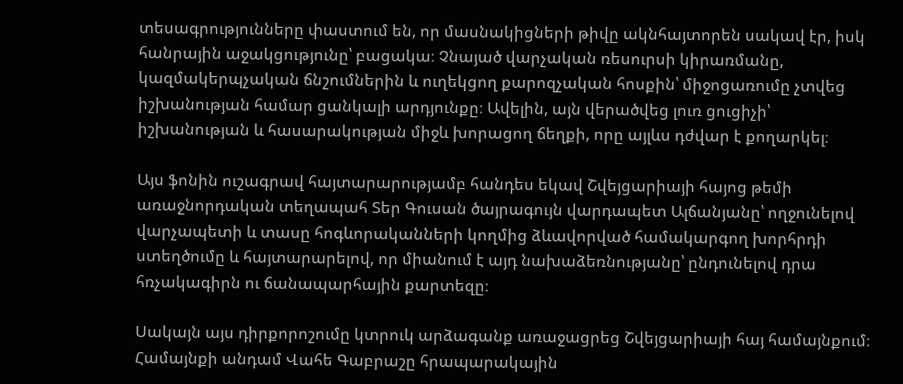տեսագրությունները փաստում են, որ մասնակիցների թիվը ակնհայտորեն սակավ էր, իսկ հանրային աջակցությունը՝ բացակա։ Չնայած վարչական ռեսուրսի կիրառմանը, կազմակերպչական ճնշումներին և ուղեկցող քարոզչական հոսքին՝ միջոցառումը չտվեց իշխանության համար ցանկալի արդյունքը։ Ավելին, այն վերածվեց լուռ ցուցիչի՝ իշխանության և հասարակության միջև խորացող ճեղքի, որը այլևս դժվար է քողարկել։

Այս ֆոնին ուշագրավ հայտարարությամբ հանդես եկավ Շվեյցարիայի հայոց թեմի առաջնորդական տեղապահ Տեր Գուսան ծայրագույն վարդապետ Ալճանյանը՝ ողջունելով վարչապետի և տասը հոգևորականների կողմից ձևավորված համակարգող խորհրդի ստեղծումը և հայտարարելով, որ միանում է այդ նախաձեռնությանը՝ ընդունելով դրա հռչակագիրն ու ճանապարհային քարտեզը։

Սակայն այս դիրքորոշումը կտրուկ արձագանք առաջացրեց Շվեյցարիայի հայ համայնքում։ Համայնքի անդամ Վահե Գաբրաշը հրապարակային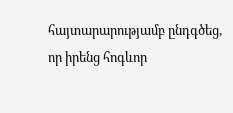հայտարարությամբ ընդգծեց, որ իրենց հոգևոր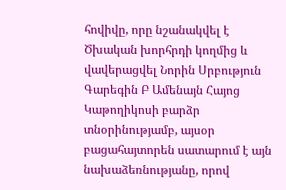հովիվը, որը նշանակվել է Ծխական խորհրդի կողմից և վավերացվել Նորին Սրբություն Գարեգին Բ Ամենայն Հայոց Կաթողիկոսի բարձր տնօրինությամբ, այսօր բացահայտորեն սատարում է այն նախաձեռնությանը, որով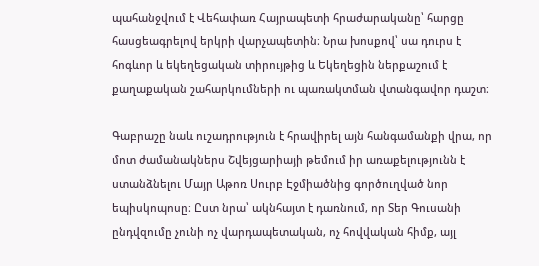պահանջվում է Վեհափառ Հայրապետի հրաժարականը՝ հարցը հասցեագրելով երկրի վարչապետին։ Նրա խոսքով՝ սա դուրս է հոգևոր և եկեղեցական տիրույթից և Եկեղեցին ներքաշում է քաղաքական շահարկումների ու պառակտման վտանգավոր դաշտ։

Գաբրաշը նաև ուշադրություն է հրավիրել այն հանգամանքի վրա, որ մոտ ժամանակներս Շվեյցարիայի թեմում իր առաքելությունն է ստանձնելու Մայր Աթոռ Սուրբ Էջմիածնից գործուղված նոր եպիսկոպոսը։ Ըստ նրա՝ ակնհայտ է դառնում, որ Տեր Գուսանի ընդվզումը չունի ոչ վարդապետական, ոչ հովվական հիմք, այլ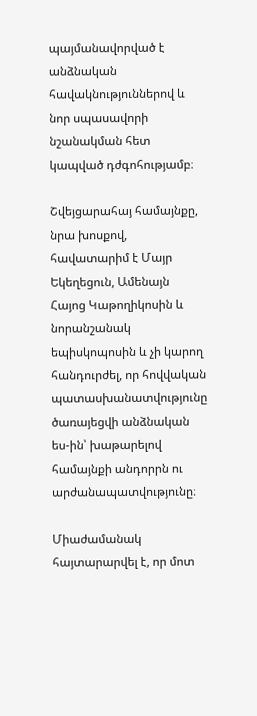պայմանավորված է անձնական հավակնություններով և նոր սպասավորի նշանակման հետ կապված դժգոհությամբ։

Շվեյցարահայ համայնքը, նրա խոսքով, հավատարիմ է Մայր Եկեղեցուն, Ամենայն Հայոց Կաթողիկոսին և նորանշանակ եպիսկոպոսին և չի կարող հանդուրժել, որ հովվական պատասխանատվությունը ծառայեցվի անձնական ես-ին՝ խաթարելով համայնքի անդորրն ու արժանապատվությունը։

Միաժամանակ հայտարարվել է, որ մոտ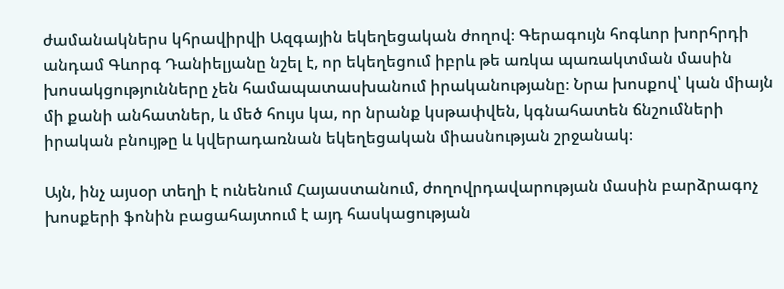ժամանակներս կհրավիրվի Ազգային եկեղեցական ժողով։ Գերագույն հոգևոր խորհրդի անդամ Գևորգ Դանիելյանը նշել է, որ եկեղեցում իբրև թե առկա պառակտման մասին խոսակցությունները չեն համապատասխանում իրականությանը։ Նրա խոսքով՝ կան միայն մի քանի անհատներ, և մեծ հույս կա, որ նրանք կսթափվեն, կգնահատեն ճնշումների իրական բնույթը և կվերադառնան եկեղեցական միասնության շրջանակ։

Այն, ինչ այսօր տեղի է ունենում Հայաստանում, ժողովրդավարության մասին բարձրագոչ խոսքերի ֆոնին բացահայտում է այդ հասկացության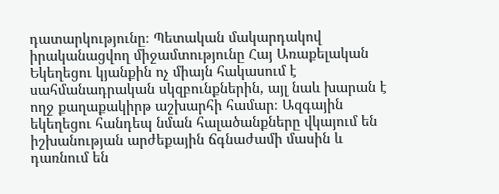դատարկությունը։ Պետական մակարդակով իրականացվող միջամտությունը Հայ Առաքելական Եկեղեցու կյանքին ոչ միայն հակասում է սահմանադրական սկզբունքներին, այլ նաև խարան է ողջ քաղաքակիրթ աշխարհի համար։ Ազգային եկեղեցու հանդեպ նման հալածանքները վկայում են իշխանության արժեքային ճգնաժամի մասին և դառնում են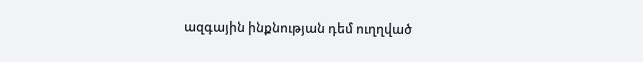ազգային ինքնության դեմ ուղղված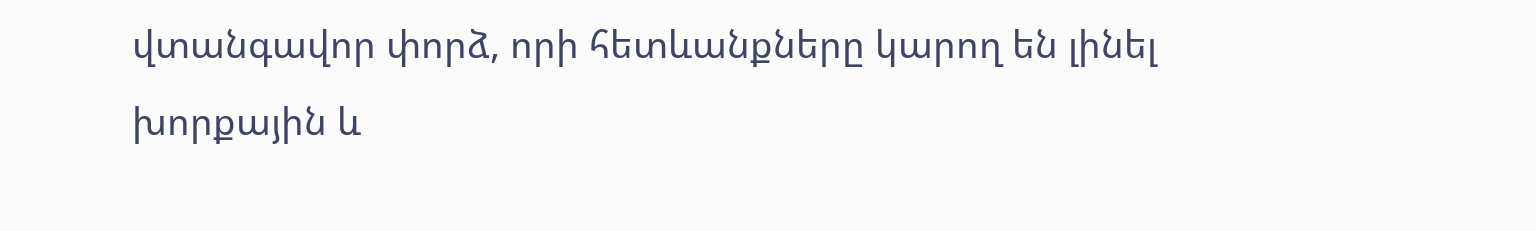վտանգավոր փորձ, որի հետևանքները կարող են լինել խորքային և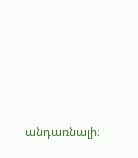անդառնալի։